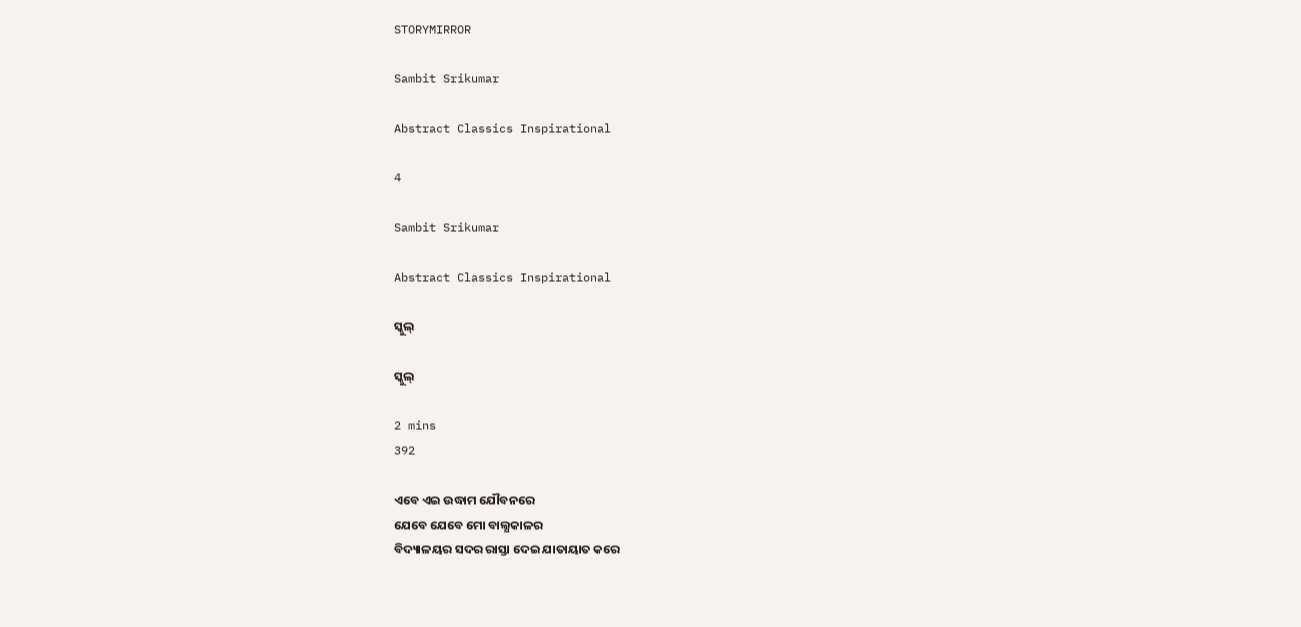STORYMIRROR

Sambit Srikumar

Abstract Classics Inspirational

4

Sambit Srikumar

Abstract Classics Inspirational

ସ୍କୁଲ୍

ସ୍କୁଲ୍

2 mins
392

ଏବେ ଏଇ ଉଦ୍ଧାମ ଯୌବନରେ
ଯେବେ ଯେବେ ମୋ ବାଲ୍ଯକାଳର
ବିଦ୍ୟାଳୟର ସଦର ରାସ୍ତା ଦେଇ ଯାତାୟାତ କରେ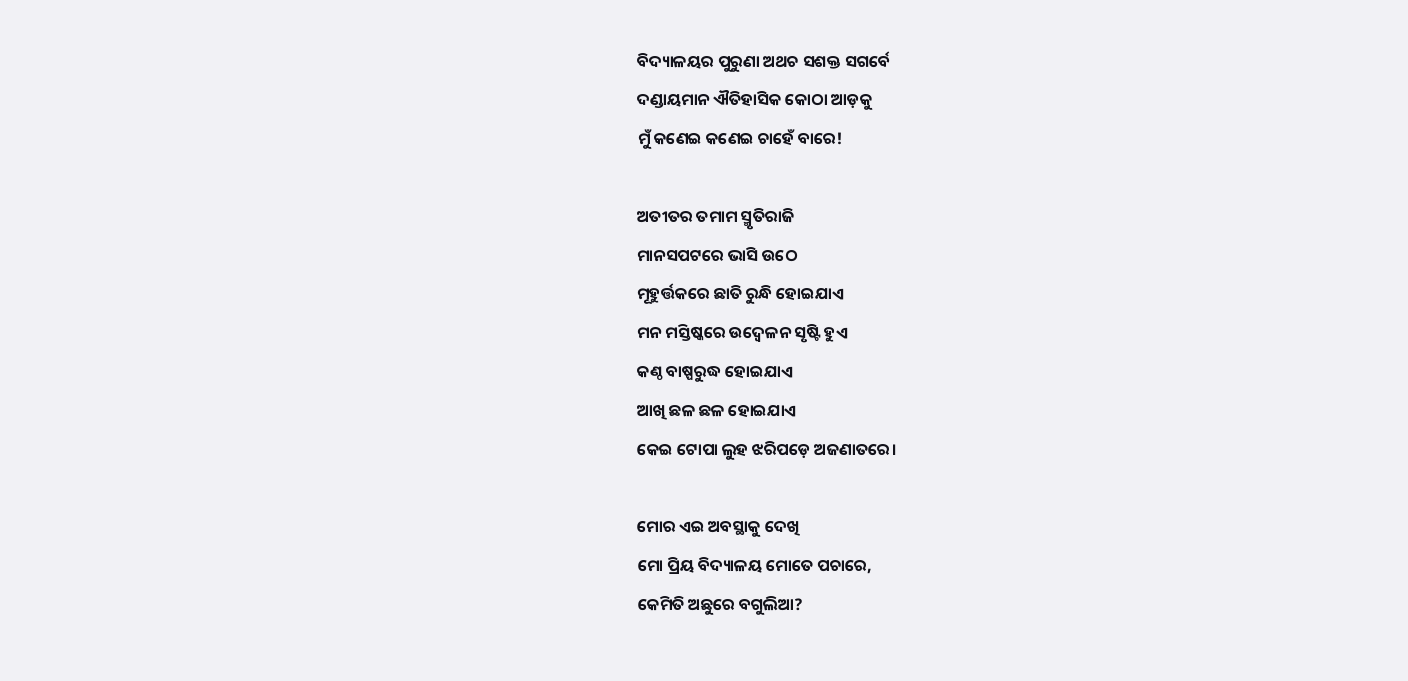ବିଦ୍ୟାଳୟର ପୁରୁଣା ଅଥଚ ସଶକ୍ତ ସଗର୍ବେ
ଦଣ୍ଡାୟମାନ ଐତିହାସିକ କୋଠା ଆଡ଼କୁ
ମୁଁ କଣେଇ କଣେଇ ଚାହେଁ ବାରେ!

ଅତୀତର ତମାମ ସ୍ମୃତିରାଜି
ମାନସପଟରେ ଭାସି ଉଠେ
ମୂହୁର୍ତ୍ତକରେ ଛାତି ରୁନ୍ଧି ହୋଇଯାଏ
ମନ ମସ୍ତିଷ୍କରେ ଉଦ୍ୱେଳନ ସୃଷ୍ଟି ହୁଏ
କଣ୍ଠ ବାଷ୍ପରୁଦ୍ଧ ହୋଇଯାଏ
ଆଖି ଛଳ ଛଳ ହୋଇଯାଏ
କେଇ ଟୋପା ଲୁହ ଝରିପଡ଼େ ଅଜଣାତରେ।

ମୋର ଏଇ ଅବସ୍ଥାକୁ ଦେଖି
ମୋ ପ୍ରିୟ ବିଦ୍ୟାଳୟ ମୋତେ ପଚାରେ,
କେମିତି ଅଛୁରେ ବଗୁଲିଆ?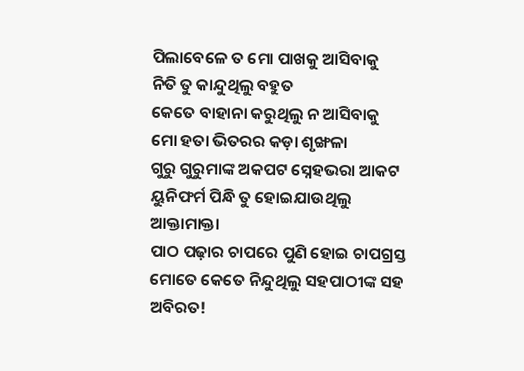ପିଲାବେଳେ ତ ମୋ ପାଖକୁ ଆସିବାକୁ
ନିତି ତୁ କାନ୍ଦୁଥିଲୁ ବହୁତ
କେତେ ବାହାନା କରୁଥିଲୁ ନ ଆସିବାକୁ
ମୋ ହତା ଭିତରର କଡ଼ା ଶୃଙ୍ଖଳା
ଗୁରୁ ଗୁରୁମାଙ୍କ ଅକପଟ ସ୍ନେହଭରା ଆକଟ
ୟୁନିଫର୍ମ ପିନ୍ଧି ତୁ ହୋଇଯାଉଥିଲୁ ଆକ୍ତାମାକ୍ତା
ପାଠ ପଢ଼ାର ଚାପରେ ପୁଣି ହୋଇ ଚାପଗ୍ରସ୍ତ
ମୋତେ କେତେ ନିନ୍ଦୁଥିଲୁ ସହପାଠୀଙ୍କ ସହ ଅବିରତ!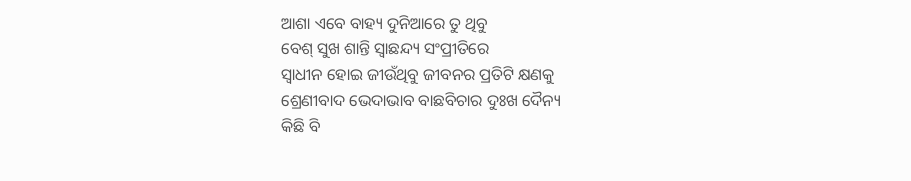ଆଶା ଏବେ ବାହ୍ୟ ଦୁନିଆରେ ତୁ ଥିବୁ
ବେଶ୍ ସୁଖ ଶାନ୍ତି ସ୍ବାଛନ୍ଦ୍ୟ ସଂପ୍ରୀତିରେ
ସ୍ବାଧୀନ ହୋଇ ଜୀଉଁଥିବୁ ଜୀବନର ପ୍ରତିଟି କ୍ଷଣକୁ
ଶ୍ରେଣୀବାଦ ଭେଦାଭାବ ବାଛବିଚାର ଦୁଃଖ ଦୈନ୍ୟ
କିଛି ବି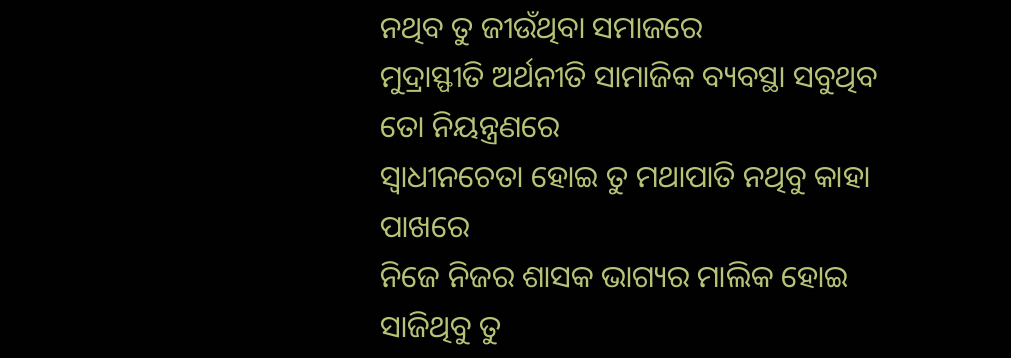ନଥିବ ତୁ ଜୀଉଁଥିବା ସମାଜରେ
ମୁଦ୍ରାସ୍ଫୀତି ଅର୍ଥନୀତି ସାମାଜିକ ବ୍ୟବସ୍ଥା ସବୁଥିବ ତୋ ନିୟନ୍ତ୍ରଣରେ
ସ୍ବାଧୀନଚେତା ହୋଇ ତୁ ମଥାପାତି ନଥିବୁ କାହା ପାଖରେ
ନିଜେ ନିଜର ଶାସକ ଭାଗ୍ୟର ମାଲିକ ହୋଇ ସାଜିଥିବୁ ତୁ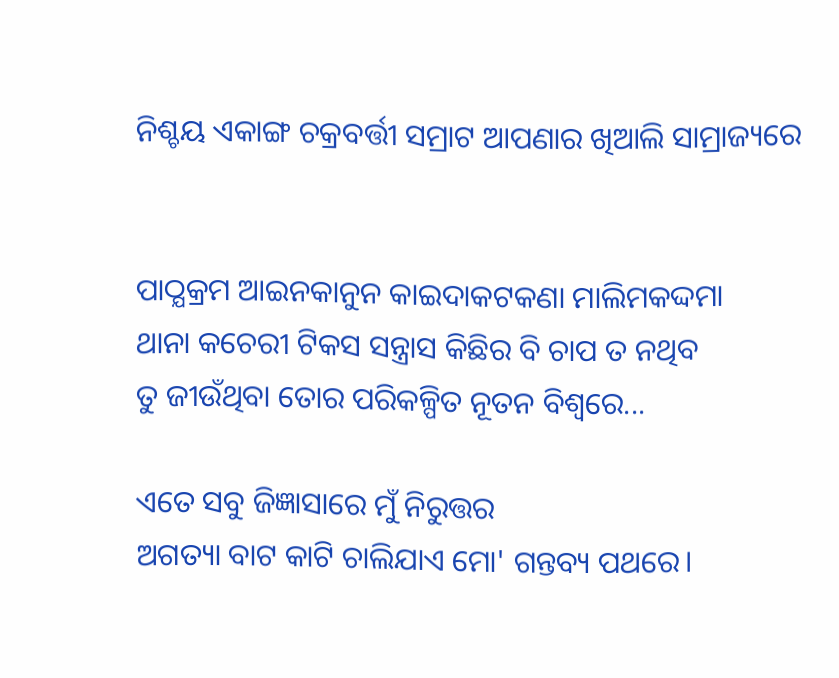ନିଶ୍ଚୟ ଏକାଙ୍ଗ ଚକ୍ରବର୍ତ୍ତୀ ସମ୍ରାଟ ଆପଣାର ଖିଆଲି ସାମ୍ରାଜ୍ୟରେ


ପାଠ୍ଯକ୍ରମ ଆଇନକାନୁନ କାଇଦାକଟକଣା ମାଲିମକଦ୍ଦମା
ଥାନା କଚେରୀ ଟିକସ ସନ୍ତ୍ରାସ କିଛିର ବି ଚାପ ତ ନଥିବ
ତୁ ଜୀଉଁଥିବା ତୋର ପରିକଳ୍ପିତ ନୂତନ ବିଶ୍ବରେ...

ଏତେ ସବୁ ଜିଜ୍ଞାସାରେ ମୁଁ ନିରୁତ୍ତର
ଅଗତ୍ୟା ବାଟ କାଟି ଚାଲିଯାଏ ମୋ' ଗନ୍ତବ୍ୟ ପଥରେ।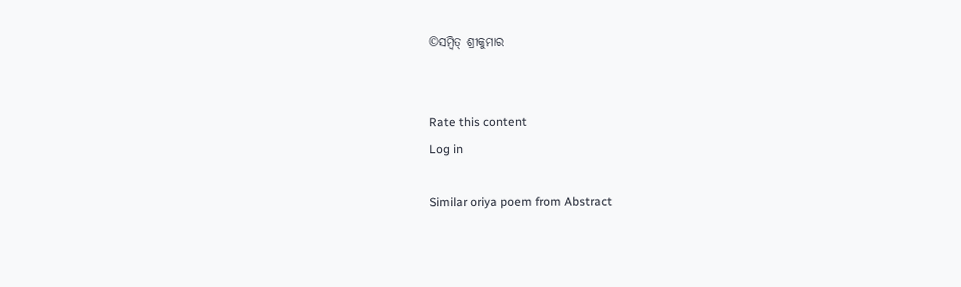©ସମ୍ବିତ୍ ଶ୍ରୀକୁମାର


Rate this content
Log in

Similar oriya poem from Abstract